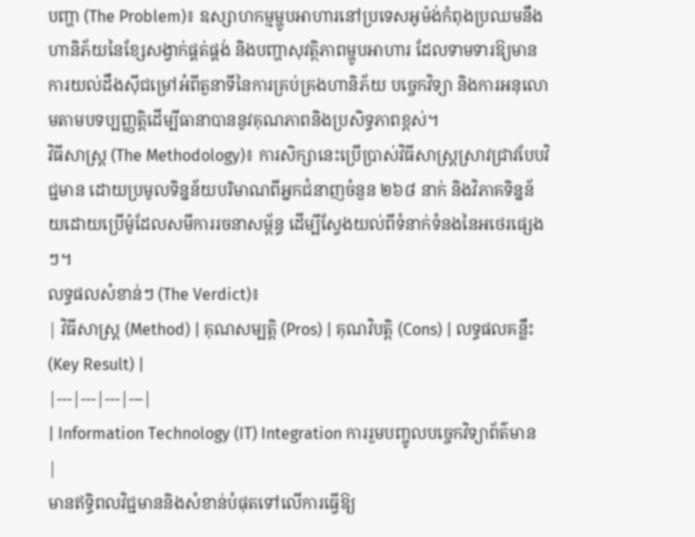បញ្ហា (The Problem)៖ ឧស្សាហកម្មម្ហូបអាហារនៅប្រទេសអូម៉ង់កំពុងប្រឈមនឹងហានិភ័យនៃខ្សែសង្វាក់ផ្គត់ផ្គង់ និងបញ្ហាសុវត្ថិភាពម្ហូបអាហារ ដែលទាមទារឱ្យមានការយល់ដឹងស៊ីជម្រៅអំពីតួនាទីនៃការគ្រប់គ្រងហានិភ័យ បច្ចេកវិទ្យា និងការអនុលោមតាមបទប្បញ្ញត្តិដើម្បីធានាបាននូវគុណភាពនិងប្រសិទ្ធភាពខ្ពស់។
វិធីសាស្ត្រ (The Methodology)៖ ការសិក្សានេះប្រើប្រាស់វិធីសាស្ត្រស្រាវជ្រាវបែបវិជ្ជមាន ដោយប្រមូលទិន្នន័យបរិមាណពីអ្នកជំនាញចំនួន ២៦៨ នាក់ និងវិភាគទិន្នន័យដោយប្រើម៉ូដែលសមីការរចនាសម្ព័ន្ធ ដើម្បីស្វែងយល់ពីទំនាក់ទំនងនៃអថេរផ្សេងៗ។
លទ្ធផលសំខាន់ៗ (The Verdict)៖
| វិធីសាស្ត្រ (Method) | គុណសម្បត្តិ (Pros) | គុណវិបត្តិ (Cons) | លទ្ធផលគន្លឹះ (Key Result) |
|---|---|---|---|
| Information Technology (IT) Integration ការរួមបញ្ចូលបច្ចេកវិទ្យាព័ត៌មាន |
មានឥទ្ធិពលវិជ្ជមាននិងសំខាន់បំផុតទៅលើការធ្វើឱ្យ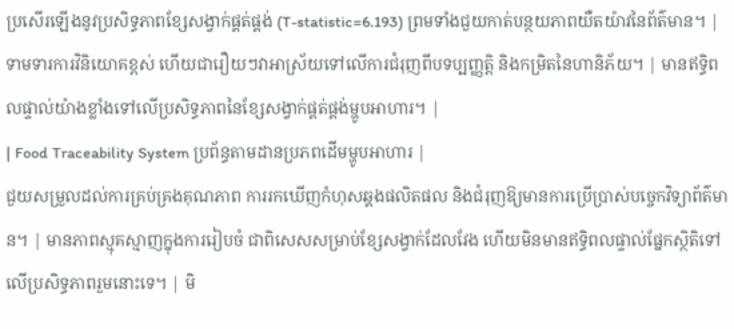ប្រសើរឡើងនូវប្រសិទ្ធភាពខ្សែសង្វាក់ផ្គត់ផ្គង់ (T-statistic=6.193) ព្រមទាំងជួយកាត់បន្ថយភាពយឺតយ៉ាវនៃព័ត៌មាន។ | ទាមទារការវិនិយោគខ្ពស់ ហើយជារឿយៗវាអាស្រ័យទៅលើការជំរុញពីបទប្បញ្ញត្តិ និងកម្រិតនៃហានិភ័យ។ | មានឥទ្ធិពលផ្ទាល់យ៉ាងខ្លាំងទៅលើប្រសិទ្ធភាពនៃខ្សែសង្វាក់ផ្គត់ផ្គង់ម្ហូបអាហារ។ |
| Food Traceability System ប្រព័ន្ធតាមដានប្រភពដើមម្ហូបអាហារ |
ជួយសម្រួលដល់ការគ្រប់គ្រងគុណភាព ការរកឃើញកំហុសឆ្គងផលិតផល និងជំរុញឱ្យមានការប្រើប្រាស់បច្ចេកវិទ្យាព័ត៌មាន។ | មានភាពស្មុគស្មាញក្នុងការរៀបចំ ជាពិសេសសម្រាប់ខ្សែសង្វាក់ដែលវែង ហើយមិនមានឥទ្ធិពលផ្ទាល់ផ្នែកស្ថិតិទៅលើប្រសិទ្ធភាពរួមនោះទេ។ | មិ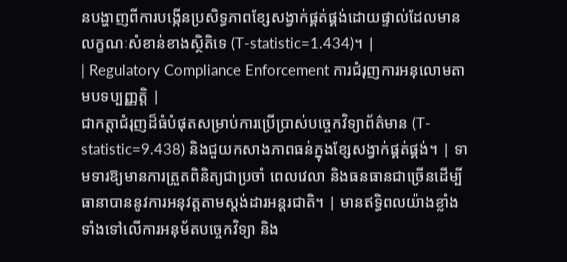នបង្ហាញពីការបង្កើនប្រសិទ្ធភាពខ្សែសង្វាក់ផ្គត់ផ្គង់ដោយផ្ទាល់ដែលមានលក្ខណៈសំខាន់ខាងស្ថិតិទេ (T-statistic=1.434)។ |
| Regulatory Compliance Enforcement ការជំរុញការអនុលោមតាមបទប្បញ្ញត្តិ |
ជាកត្តាជំរុញដ៏ធំបំផុតសម្រាប់ការប្រើប្រាស់បច្ចេកវិទ្យាព័ត៌មាន (T-statistic=9.438) និងជួយកសាងភាពធន់ក្នុងខ្សែសង្វាក់ផ្គត់ផ្គង់។ | ទាមទារឱ្យមានការត្រួតពិនិត្យជាប្រចាំ ពេលវេលា និងធនធានជាច្រើនដើម្បីធានាបាននូវការអនុវត្តតាមស្តង់ដារអន្តរជាតិ។ | មានឥទ្ធិពលយ៉ាងខ្លាំងទាំងទៅលើការអនុម័តបច្ចេកវិទ្យា និង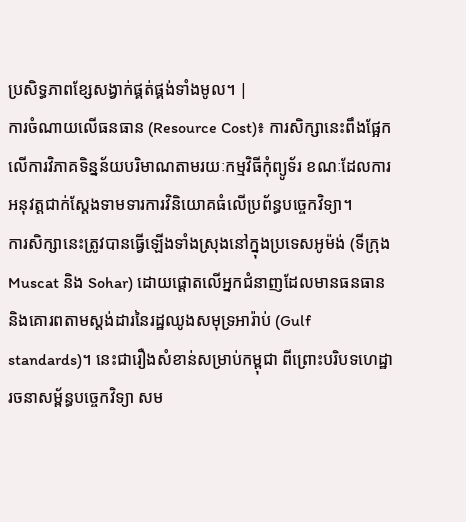ប្រសិទ្ធភាពខ្សែសង្វាក់ផ្គត់ផ្គង់ទាំងមូល។ |
ការចំណាយលើធនធាន (Resource Cost)៖ ការសិក្សានេះពឹងផ្អែកលើការវិភាគទិន្នន័យបរិមាណតាមរយៈកម្មវិធីកុំព្យូទ័រ ខណៈដែលការអនុវត្តជាក់ស្តែងទាមទារការវិនិយោគធំលើប្រព័ន្ធបច្ចេកវិទ្យា។
ការសិក្សានេះត្រូវបានធ្វើឡើងទាំងស្រុងនៅក្នុងប្រទេសអូម៉ង់ (ទីក្រុង Muscat និង Sohar) ដោយផ្តោតលើអ្នកជំនាញដែលមានធនធាន និងគោរពតាមស្តង់ដារនៃរដ្ឋឈូងសមុទ្រអារ៉ាប់ (Gulf standards)។ នេះជារឿងសំខាន់សម្រាប់កម្ពុជា ពីព្រោះបរិបទហេដ្ឋារចនាសម្ព័ន្ធបច្ចេកវិទ្យា សម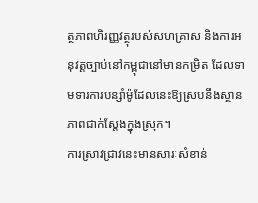ត្ថភាពហិរញ្ញវត្ថុរបស់សហគ្រាស និងការអនុវត្តច្បាប់នៅកម្ពុជានៅមានកម្រិត ដែលទាមទារការបន្សាំម៉ូដែលនេះឱ្យស្របនឹងស្ថានភាពជាក់ស្តែងក្នុងស្រុក។
ការស្រាវជ្រាវនេះមានសារៈសំខាន់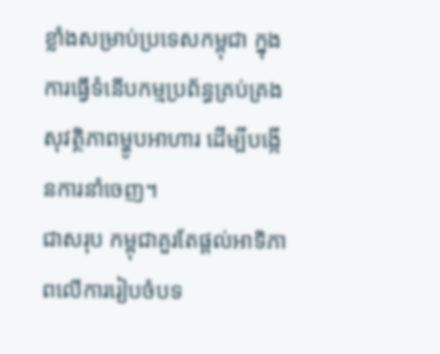ខ្លាំងសម្រាប់ប្រទេសកម្ពុជា ក្នុងការធ្វើទំនើបកម្មប្រព័ន្ធគ្រប់គ្រងសុវត្ថិភាពម្ហូបអាហារ ដើម្បីបង្កើនការនាំចេញ។
ជាសរុប កម្ពុជាគួរតែផ្តល់អាទិភាពលើការរៀបចំបទ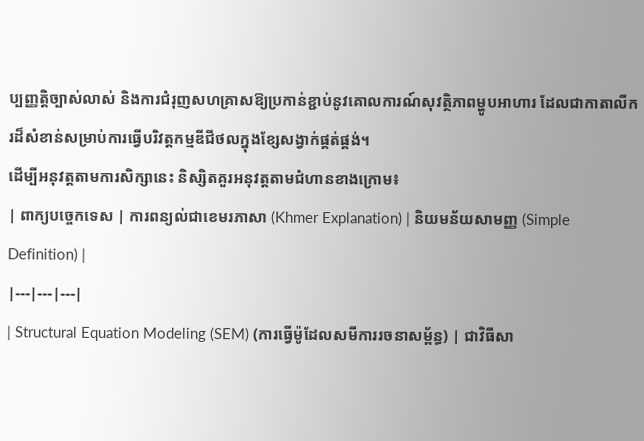ប្បញ្ញត្តិច្បាស់លាស់ និងការជំរុញសហគ្រាសឱ្យប្រកាន់ខ្ជាប់នូវគោលការណ៍សុវត្ថិភាពម្ហូបអាហារ ដែលជាកាតាលីករដ៏សំខាន់សម្រាប់ការធ្វើបរិវត្តកម្មឌីជីថលក្នុងខ្សែសង្វាក់ផ្គត់ផ្គង់។
ដើម្បីអនុវត្តតាមការសិក្សានេះ និស្សិតគួរអនុវត្តតាមជំហានខាងក្រោម៖
| ពាក្យបច្ចេកទេស | ការពន្យល់ជាខេមរភាសា (Khmer Explanation) | និយមន័យសាមញ្ញ (Simple Definition) |
|---|---|---|
| Structural Equation Modeling (SEM) (ការធ្វើម៉ូដែលសមីការរចនាសម្ព័ន្ធ) | ជាវិធីសា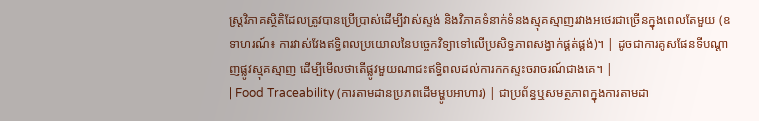ស្ត្រវិភាគស្ថិតិដែលត្រូវបានប្រើប្រាស់ដើម្បីវាស់ស្ទង់ និងវិភាគទំនាក់ទំនងស្មុគស្មាញរវាងអថេរជាច្រើនក្នុងពេលតែមួយ (ឧទាហរណ៍៖ ការវាស់វែងឥទ្ធិពលប្រយោលនៃបច្ចេកវិទ្យាទៅលើប្រសិទ្ធភាពសង្វាក់ផ្គត់ផ្គង់)។ | ដូចជាការគូសផែនទីបណ្ដាញផ្លូវស្មុគស្មាញ ដើម្បីមើលថាតើផ្លូវមួយណាជះឥទ្ធិពលដល់ការកកស្ទះចរាចរណ៍ជាងគេ។ |
| Food Traceability (ការតាមដានប្រភពដើមម្ហូបអាហារ) | ជាប្រព័ន្ធឬសមត្ថភាពក្នុងការតាមដា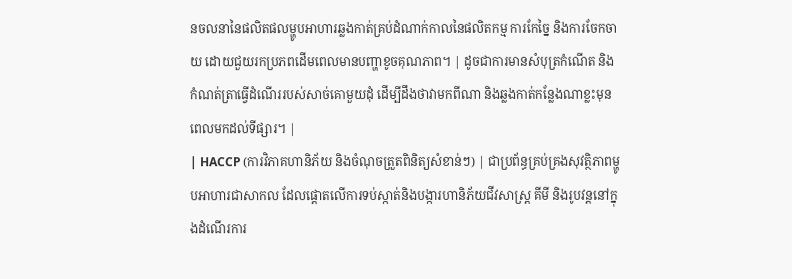នចលនានៃផលិតផលម្ហូបអាហារឆ្លងកាត់គ្រប់ដំណាក់កាលនៃផលិតកម្ម ការកែច្នៃ និងការចែកចាយ ដោយជួយរកប្រភពដើមពេលមានបញ្ហាខូចគុណភាព។ | ដូចជាការមានសំបុត្រកំណើត និងកំណត់ត្រាធ្វើដំណើររបស់សាច់គោមួយដុំ ដើម្បីដឹងថាវាមកពីណា និងឆ្លងកាត់កន្លែងណាខ្លះមុនពេលមកដល់ទីផ្សារ។ |
| HACCP (ការវិភាគហានិភ័យ និងចំណុចត្រួតពិនិត្យសំខាន់ៗ) | ជាប្រព័ន្ធគ្រប់គ្រងសុវត្ថិភាពម្ហូបអាហារជាសាកល ដែលផ្តោតលើការទប់ស្កាត់និងបង្ការហានិភ័យជីវសាស្ត្រ គីមី និងរូបវន្តនៅក្នុងដំណើរការ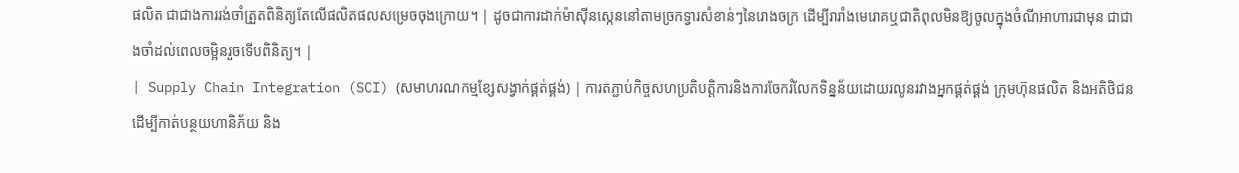ផលិត ជាជាងការរង់ចាំត្រួតពិនិត្យតែលើផលិតផលសម្រេចចុងក្រោយ។ | ដូចជាការដាក់ម៉ាស៊ីនស្កេននៅតាមច្រកទ្វារសំខាន់ៗនៃរោងចក្រ ដើម្បីរារាំងមេរោគឬជាតិពុលមិនឱ្យចូលក្នុងចំណីអាហារជាមុន ជាជាងចាំដល់ពេលចម្អិនរួចទើបពិនិត្យ។ |
| Supply Chain Integration (SCI) (សមាហរណកម្មខ្សែសង្វាក់ផ្គត់ផ្គង់) | ការតភ្ជាប់កិច្ចសហប្រតិបត្តិការនិងការចែករំលែកទិន្នន័យដោយរលូនរវាងអ្នកផ្គត់ផ្គង់ ក្រុមហ៊ុនផលិត និងអតិថិជន ដើម្បីកាត់បន្ថយហានិភ័យ និង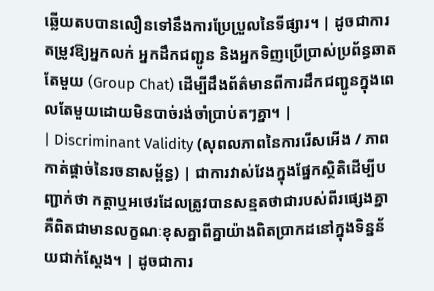ឆ្លើយតបបានលឿនទៅនឹងការប្រែប្រួលនៃទីផ្សារ។ | ដូចជាការតម្រូវឱ្យអ្នកលក់ អ្នកដឹកជញ្ជូន និងអ្នកទិញប្រើប្រាស់ប្រព័ន្ធឆាតតែមួយ (Group Chat) ដើម្បីដឹងព័ត៌មានពីការដឹកជញ្ជូនក្នុងពេលតែមួយដោយមិនបាច់រង់ចាំប្រាប់តៗគ្នា។ |
| Discriminant Validity (សុពលភាពនៃការរើសអើង / ភាពកាត់ផ្តាច់នៃរចនាសម្ព័ន្ធ) | ជាការវាស់វែងក្នុងផ្នែកស្ថិតិដើម្បីបញ្ជាក់ថា កត្តាឬអថេរដែលត្រូវបានសន្មតថាជារបស់ពីរផ្សេងគ្នា គឺពិតជាមានលក្ខណៈខុសគ្នាពីគ្នាយ៉ាងពិតប្រាកដនៅក្នុងទិន្នន័យជាក់ស្តែង។ | ដូចជាការ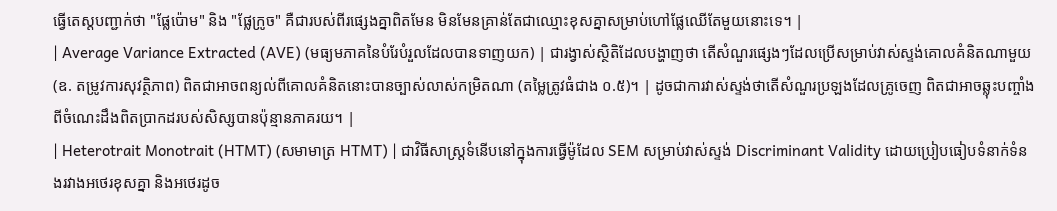ធ្វើតេស្តបញ្ជាក់ថា "ផ្លែប៉ោម" និង "ផ្លែក្រូច" គឺជារបស់ពីរផ្សេងគ្នាពិតមែន មិនមែនគ្រាន់តែជាឈ្មោះខុសគ្នាសម្រាប់ហៅផ្លែឈើតែមួយនោះទេ។ |
| Average Variance Extracted (AVE) (មធ្យមភាគនៃបំរែបំរួលដែលបានទាញយក) | ជារង្វាស់ស្ថិតិដែលបង្ហាញថា តើសំណួរផ្សេងៗដែលប្រើសម្រាប់វាស់ស្ទង់គោលគំនិតណាមួយ (ឧ. តម្រូវការសុវត្ថិភាព) ពិតជាអាចពន្យល់ពីគោលគំនិតនោះបានច្បាស់លាស់កម្រិតណា (តម្លៃត្រូវធំជាង ០.៥)។ | ដូចជាការវាស់ស្ទង់ថាតើសំណួរប្រឡងដែលគ្រូចេញ ពិតជាអាចឆ្លុះបញ្ចាំងពីចំណេះដឹងពិតប្រាកដរបស់សិស្សបានប៉ុន្មានភាគរយ។ |
| Heterotrait Monotrait (HTMT) (សមាមាត្រ HTMT) | ជាវិធីសាស្ត្រទំនើបនៅក្នុងការធ្វើម៉ូដែល SEM សម្រាប់វាស់ស្ទង់ Discriminant Validity ដោយប្រៀបធៀបទំនាក់ទំនងរវាងអថេរខុសគ្នា និងអថេរដូច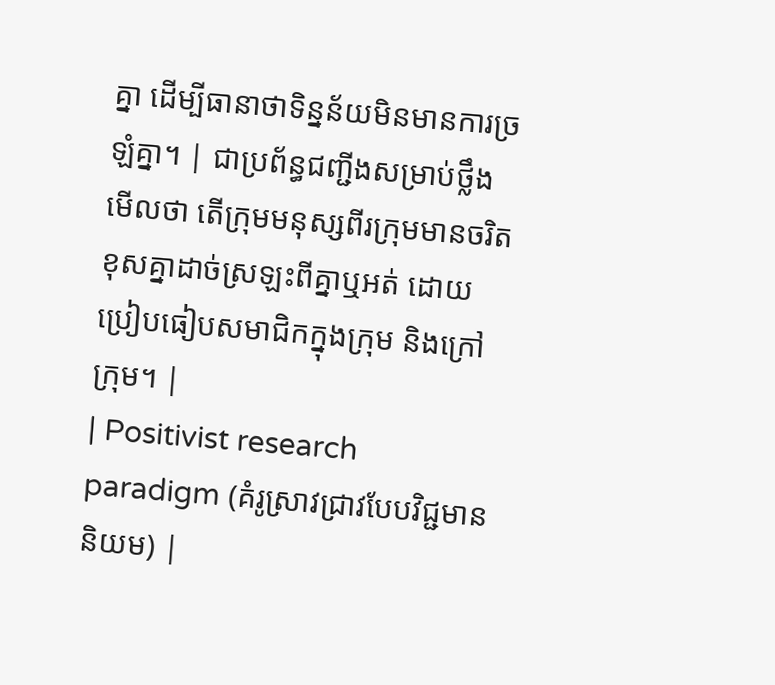គ្នា ដើម្បីធានាថាទិន្នន័យមិនមានការច្រឡំគ្នា។ | ជាប្រព័ន្ធជញ្ជីងសម្រាប់ថ្លឹងមើលថា តើក្រុមមនុស្សពីរក្រុមមានចរិតខុសគ្នាដាច់ស្រឡះពីគ្នាឬអត់ ដោយប្រៀបធៀបសមាជិកក្នុងក្រុម និងក្រៅក្រុម។ |
| Positivist research paradigm (គំរូស្រាវជ្រាវបែបវិជ្ជមាននិយម) |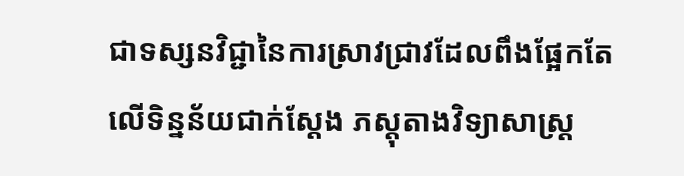ជាទស្សនវិជ្ជានៃការស្រាវជ្រាវដែលពឹងផ្អែកតែលើទិន្នន័យជាក់ស្តែង ភស្តុតាងវិទ្យាសាស្ត្រ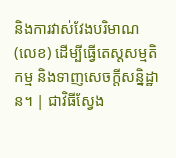និងការវាស់វែងបរិមាណ (លេខ) ដើម្បីធ្វើតេស្តសម្មតិកម្ម និងទាញសេចក្តីសន្និដ្ឋាន។ | ជាវិធីស្វែង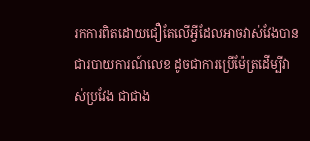រកការពិតដោយជឿតែលើអ្វីដែលអាចវាស់វែងបានជារបាយការណ៍លេខ ដូចជាការប្រើម៉ែត្រដើម្បីវាស់ប្រវែង ជាជាង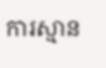ការស្មាន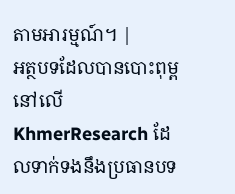តាមអារម្មណ៍។ |
អត្ថបទដែលបានបោះពុម្ពនៅលើ KhmerResearch ដែលទាក់ទងនឹងប្រធានបទ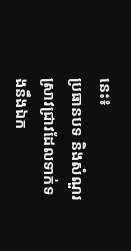នេះ៖
ប្រធានបទ និងសំណួរស្រាវជ្រាវដែលទាក់ទងនឹងឯក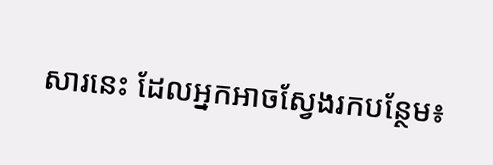សារនេះ ដែលអ្នកអាចស្វែងរកបន្ថែម៖